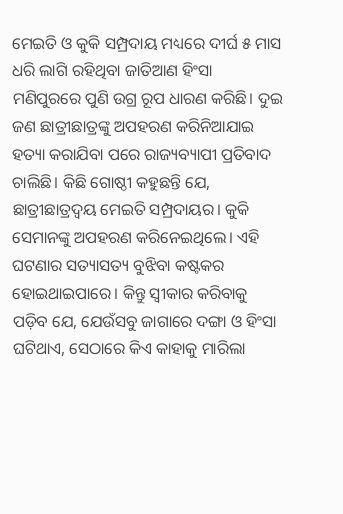ମେଇତି ଓ କୁକି ସମ୍ପ୍ରଦାୟ ମଧ୍ୟରେ ଦୀର୍ଘ ୫ ମାସ ଧରି ଲାଗି ରହିଥିବା ଜାତିଆଣ ହିଂସା ମଣିପୁରରେ ପୁଣି ଉଗ୍ର ରୂପ ଧାରଣ କରିଛି। ଦୁଇ ଜଣ ଛାତ୍ରୀଛାତ୍ରଙ୍କୁ ଅପହରଣ କରିନିଆଯାଇ ହତ୍ୟା କରାଯିବା ପରେ ରାଜ୍ୟବ୍ୟାପୀ ପ୍ରତିବାଦ ଚାଲିଛି। କିଛି ଗୋଷ୍ଠୀ କହୁଛନ୍ତି ଯେ, ଛାତ୍ରୀଛାତ୍ରଦ୍ୱୟ ମେଇତି ସମ୍ପ୍ରଦାୟର। କୁକି ସେମାନଙ୍କୁ ଅପହରଣ କରିନେଇଥିଲେ। ଏହି ଘଟଣାର ସତ୍ୟାସତ୍ୟ ବୁଝିବା କଷ୍ଟକର ହୋଇଥାଇପାରେ। କିନ୍ତୁ ସ୍ବୀକାର କରିବାକୁ ପଡ଼ିବ ଯେ, ଯେଉଁସବୁ ଜାଗାରେ ଦଙ୍ଗା ଓ ହିଂସା ଘଟିଥାଏ, ସେଠାରେ କିଏ କାହାକୁ ମାରିଲା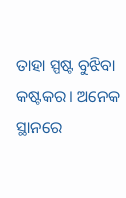ତାହା ସ୍ପଷ୍ଟ ବୁଝିବା କଷ୍ଟକର। ଅନେକ ସ୍ଥାନରେ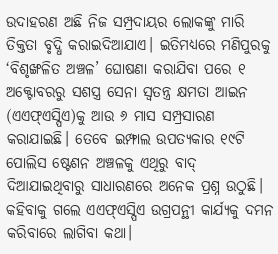ଉଦାହରଣ ଅଛି ନିଜ ସମ୍ପ୍ରଦାୟର ଲୋକଙ୍କୁ ମାରି ତିକ୍ତତା ବୃଦ୍ଧି କରାଇଦିଆଯାଏ। ଇତିମଧ୍ୟରେ ମଣିପୁରକୁ ‘ବିଶୃଙ୍ଖଳିତ ଅଞ୍ଚଳ’ ଘୋଷଣା କରାଯିବା ପରେ ୧ ଅକ୍ଟୋବରରୁ ସଶସ୍ତ୍ର ସେନା ସ୍ବତନ୍ତ୍ର କ୍ଷମତା ଆଇନ (ଏଏଫ୍ଏସ୍ପିଏ)କୁ ଆଉ ୬ ମାସ ସମ୍ପ୍ରସାରଣ କରାଯାଇଛି। ତେବେ ଇମ୍ଫାଲ ଉପତ୍ୟକାର ୧୯ଟି ପୋଲିସ ଷ୍ଟେଶନ ଅଞ୍ଚଳକୁ ଏଥିରୁ ବାଦ୍ ଦିଆଯାଇଥିବାରୁ ସାଧାରଣରେ ଅନେକ ପ୍ରଶ୍ନ ଉଠୁଛି। କହିବାକୁ ଗଲେ ଏଏଫ୍ଏସ୍ପିଏ ଉଗ୍ରପନ୍ଥୀ କାର୍ଯ୍ୟକୁ ଦମନ କରିବାରେ ଲାଗିବା କଥା।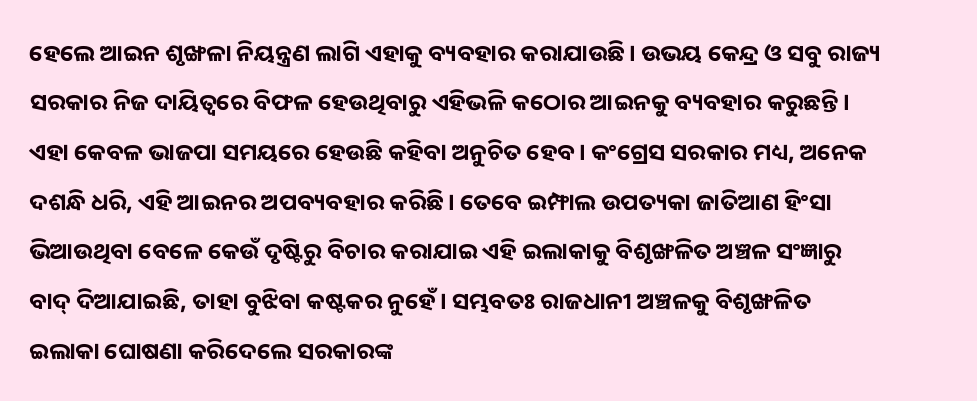ହେଲେ ଆଇନ ଶୃଙ୍ଖଳା ନିୟନ୍ତ୍ରଣ ଲାଗି ଏହାକୁ ବ୍ୟବହାର କରାଯାଉଛି। ଉଭୟ କେନ୍ଦ୍ର ଓ ସବୁ ରାଜ୍ୟ ସରକାର ନିଜ ଦାୟିତ୍ୱରେ ବିଫଳ ହେଉଥିବାରୁ ଏହିଭଳି କଠୋର ଆଇନକୁ ବ୍ୟବହାର କରୁଛନ୍ତି। ଏହା କେବଳ ଭାଜପା ସମୟରେ ହେଉଛି କହିବା ଅନୁଚିତ ହେବ। କଂଗ୍ରେସ ସରକାର ମଧ୍ୟ, ଅନେକ ଦଶନ୍ଧି ଧରି, ଏହି ଆଇନର ଅପବ୍ୟବହାର କରିଛି। ତେବେ ଇମ୍ଫାଲ ଉପତ୍ୟକା ଜାତିଆଣ ହିଂସା ଭିଆଉଥିବା ବେଳେ କେଉଁ ଦୃଷ୍ଟିରୁ ବିଚାର କରାଯାଇ ଏହି ଇଲାକାକୁ ବିଶୃଙ୍ଖଳିତ ଅଞ୍ଚଳ ସଂଜ୍ଞାରୁ ବାଦ୍ ଦିଆଯାଇଛି, ତାହା ବୁଝିବା କଷ୍ଟକର ନୁହେଁ। ସମ୍ଭବତଃ ରାଜଧାନୀ ଅଞ୍ଚଳକୁ ବିଶୃଙ୍ଖଳିତ ଇଲାକା ଘୋଷଣା କରିଦେଲେ ସରକାରଙ୍କ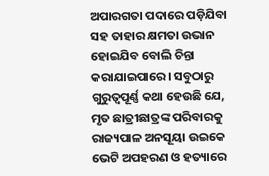ଅପାରଗତା ପଦାରେ ପଡ଼ିଯିବା ସହ ତାହାର କ୍ଷମତା ଉଭାନ ହୋଇଯିବ ବୋଲି ଚିନ୍ତା କରାଯାଇପାରେ। ସବୁଠାରୁ ଗୁରୁତ୍ୱପୂର୍ଣ୍ଣ କଥା ହେଉଛି ଯେ, ମୃତ ଛାତ୍ରୀଛାତ୍ରଙ୍କ ପରିବାରକୁ ରାଜ୍ୟପାଳ ଅନସୂୟା ଉଇକେ ଭେଟି ଅପହରଣ ଓ ହତ୍ୟାରେ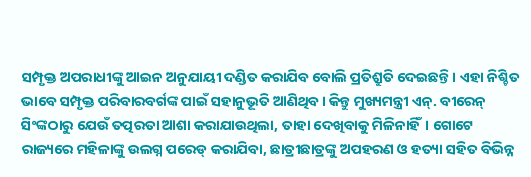ସମ୍ପୃକ୍ତ ଅପରାଧୀଙ୍କୁ ଆଇନ ଅନୁଯାୟୀ ଦଣ୍ଡିତ କରାଯିବ ବୋଲି ପ୍ରତିଶ୍ରୁତି ଦେଇଛନ୍ତି। ଏହା ନିଶ୍ଚିତ ଭାବେ ସମ୍ପୃକ୍ତ ପରିବାରବର୍ଗଙ୍କ ପାଇଁ ସହାନୁଭୂତି ଆଣିଥିବ। କିନ୍ତୁ ମୁଖ୍ୟମନ୍ତ୍ରୀ ଏନ୍. ବୀରେନ୍ ସିଂଙ୍କଠାରୁ ଯେଉଁ ତତ୍ପରତା ଆଶା କରାଯାଉଥିଲା, ତାହା ଦେଖିବାକୁ ମିଳିନାହିଁ। ଗୋଟେ ରାଜ୍ୟରେ ମହିଳାଙ୍କୁ ଉଲଗ୍ନ ପରେଡ୍ କରାଯିବା, ଛାତ୍ରୀଛାତ୍ରଙ୍କୁ ଅପହରଣ ଓ ହତ୍ୟା ସହିତ ବିଭିନ୍ନ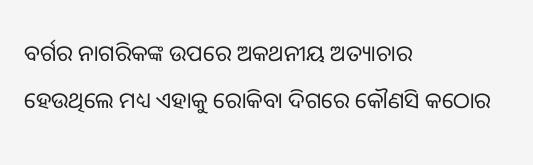ବର୍ଗର ନାଗରିକଙ୍କ ଉପରେ ଅକଥନୀୟ ଅତ୍ୟାଚାର ହେଉଥିଲେ ମଧ୍ୟ ଏହାକୁ ରୋକିବା ଦିଗରେ କୌଣସି କଠୋର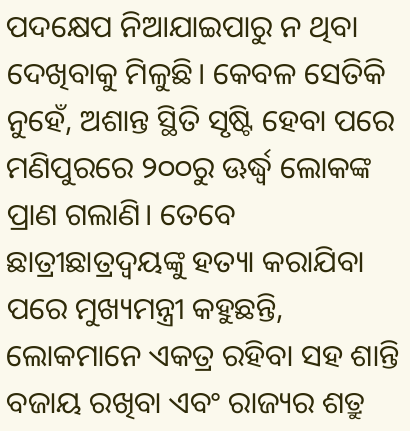ପଦକ୍ଷେପ ନିଆଯାଇପାରୁ ନ ଥିବା ଦେଖିବାକୁ ମିଳୁଛି। କେବଳ ସେତିକି ନୁହେଁ, ଅଶାନ୍ତ ସ୍ଥିତି ସୃଷ୍ଟି ହେବା ପରେ ମଣିପୁରରେ ୨୦୦ରୁ ଊର୍ଦ୍ଧ୍ୱ ଲୋକଙ୍କ ପ୍ରାଣ ଗଲାଣି। ତେବେ ଛାତ୍ରୀଛାତ୍ରଦ୍ୱୟଙ୍କୁ ହତ୍ୟା କରାଯିବା ପରେ ମୁଖ୍ୟମନ୍ତ୍ରୀ କହୁଛନ୍ତି, ଲୋକମାନେ ଏକତ୍ର ରହିବା ସହ ଶାନ୍ତି ବଜାୟ ରଖିବା ଏବଂ ରାଜ୍ୟର ଶତ୍ରୁ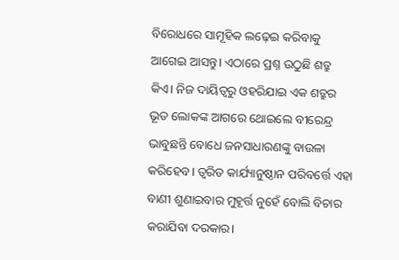ବିରୋଧରେ ସାମୂହିକ ଲଢ଼େଇ କରିବାକୁ ଆଗେଇ ଆସନ୍ତୁ। ଏଠାରେ ପ୍ରଶ୍ନ ଉଠୁଛି ଶତ୍ରୁ କିଏ। ନିଜ ଦାୟିତ୍ୱରୁ ଓହରିଯାଇ ଏକ ଶତ୍ରୁର ଭୂତ ଲୋକଙ୍କ ଆଗରେ ଥୋଇଲେ ବୀରେନ୍ଦ୍ର ଭାବୁଛନ୍ତି ବୋଧେ ଜନସାଧାରଣଙ୍କୁ ବାଉଳା କରିହେବ। ତ୍ୱରିତ କାର୍ଯ୍ୟାନୁଷ୍ଠାନ ପରିବର୍ତ୍ତେ ଏହା ବାଣୀ ଶୁଣାଇବାର ମୁହୂର୍ତ୍ତ ନୁହେଁ ବୋଲି ବିଚାର କରାଯିବା ଦରକାର।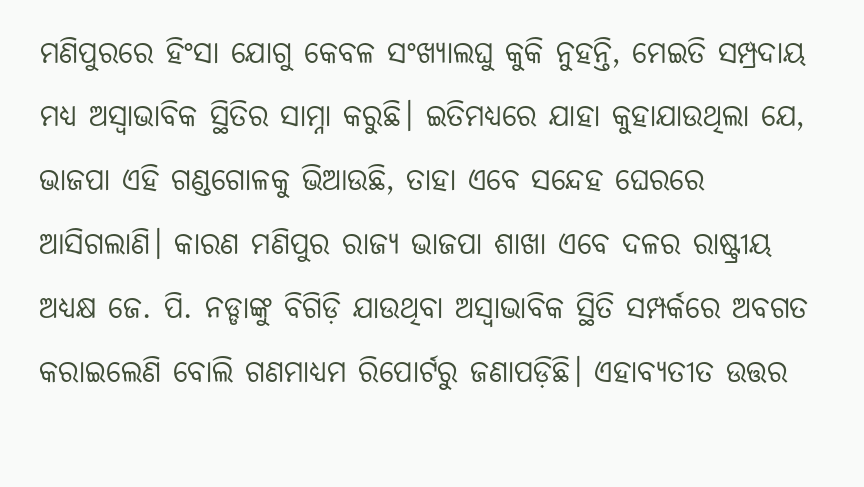ମଣିପୁରରେ ହିଂସା ଯୋଗୁ କେବଳ ସଂଖ୍ୟାଲଘୁ କୁକି ନୁହନ୍ତି, ମେଇତି ସମ୍ପ୍ରଦାୟ ମଧ୍ୟ ଅସ୍ବାଭାବିକ ସ୍ଥିତିର ସାମ୍ନା କରୁଛି। ଇତିମଧ୍ୟରେ ଯାହା କୁହାଯାଉଥିଲା ଯେ, ଭାଜପା ଏହି ଗଣ୍ଡଗୋଳକୁ ଭିଆଉଛି, ତାହା ଏବେ ସନ୍ଦେହ ଘେରରେ ଆସିଗଲାଣି। କାରଣ ମଣିପୁର ରାଜ୍ୟ ଭାଜପା ଶାଖା ଏବେ ଦଳର ରାଷ୍ଟ୍ରୀୟ ଅଧ୍ୟକ୍ଷ ଜେ. ପି. ନଡ୍ଡାଙ୍କୁ ବିଗିଡ଼ି ଯାଉଥିବା ଅସ୍ବାଭାବିକ ସ୍ଥିତି ସମ୍ପର୍କରେ ଅବଗତ କରାଇଲେଣି ବୋଲି ଗଣମାଧ୍ୟମ ରିପୋର୍ଟରୁ ଜଣାପଡ଼ିଛି। ଏହାବ୍ୟତୀତ ଉତ୍ତର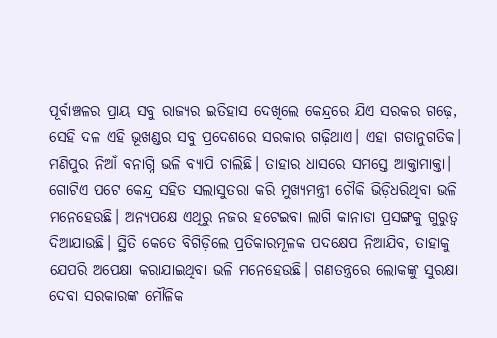ପୂର୍ବାଞ୍ଚଳର ପ୍ରାୟ ସବୁ ରାଜ୍ୟର ଇତିହାସ ଦେଖିଲେ କେନ୍ଦ୍ରରେ ଯିଏ ସରକର ଗଢ଼େ, ସେହି ଦଳ ଏହି ଭୂଖଣ୍ଡର ସବୁ ପ୍ରଦେଶରେ ସରକାର ଗଢ଼ିଥାଏ। ଏହା ଗତାନୁଗତିକ।
ମଣିପୁର ନିଆଁ ବନାଗ୍ନି ଭଳି ବ୍ୟାପି ଚାଲିଛି। ତାହାର ଧାସରେ ସମସ୍ତେ ଆକ୍ତାମାକ୍ତା। ଗୋଟିଏ ପଟେ କେନ୍ଦ୍ର ସହିତ ସଲାସୁତରା କରି ମୁଖ୍ୟମନ୍ତ୍ରୀ ଚୌକି ଭିଡ଼ିଧରିଥିବା ଭଳି ମନେହେଉଛି। ଅନ୍ୟପକ୍ଷେ ଏଥିରୁ ନଜର ହଟେଇବା ଲାଗି କାନାଡା ପ୍ରସଙ୍ଗକୁ ଗୁରୁତ୍ୱ ଦିଆଯାଉଛି। ସ୍ଥିତି କେତେ ବିଗିଡ଼ିଲେ ପ୍ରତିକାରମୂଳକ ପଦକ୍ଷେପ ନିଆଯିବ, ତାହାକୁ ଯେପରି ଅପେକ୍ଷା କରାଯାଇଥିବା ଭଳି ମନେହେଉଛି। ଗଣତନ୍ତ୍ରରେ ଲୋକଙ୍କୁ ସୁରକ୍ଷା ଦେବା ସରକାରଙ୍କ ମୌଳିକ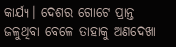କାର୍ଯ୍ୟ। ଦେଶର ଗୋଟେ ପ୍ରାନ୍ତ ଜଳୁଥିବା ବେଳେ ତାହାକୁ ଅଣଦେଖା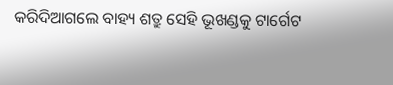କରିଦିଆଗଲେ ବାହ୍ୟ ଶତ୍ରୁ ସେହି ଭୂଖଣ୍ଡକୁ ଟାର୍ଗେଟ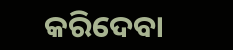କରିଦେବା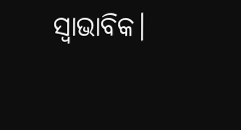ସ୍ବାଭାବିକ।